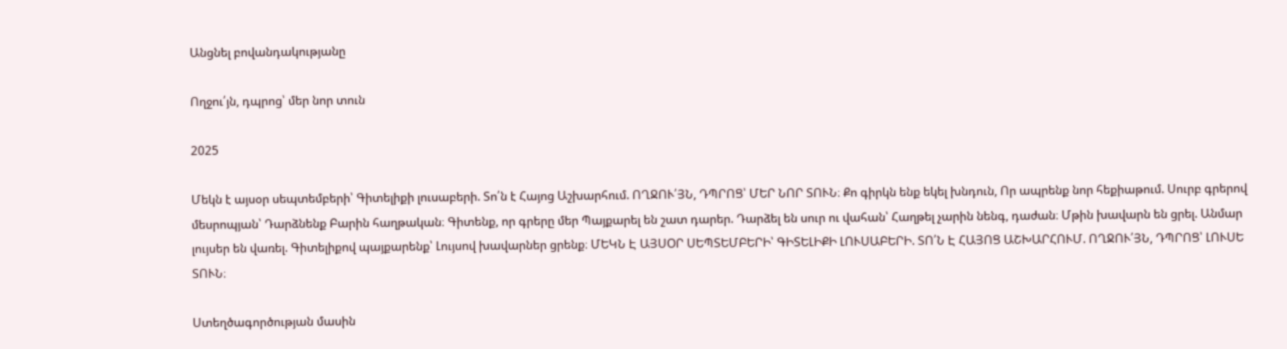Անցնել բովանդակությանը

Ողջու՛յն, դպրոց՝ մեր նոր տուն

2025

Մեկն է այսօր սեպտեմբերի՝ Գիտելիքի լուսաբերի. Տո՛ն է Հայոց Աշխարհում. ՈՂՋՈՒ՛ՅՆ, ԴՊՐՈՑ՝ ՄԵՐ ՆՈՐ ՏՈՒՆ։ Քո գիրկն ենք եկել խնդուն, Որ ապրենք նոր հեքիաթում. Սուրբ գրերով մեսրոպյան՝ Դարձնենք Բարին հաղթական։ Գիտենք, որ գրերը մեր Պայքարել են շատ դարեր. Դարձել են սուր ու վահան՝ Հաղթել չարին նենգ, դաժան։ Մթին խավարն են ցրել. Անմար լույսեր են վառել. Գիտելիքով պայքարենք՝ Լույսով խավարներ ցրենք։ ՄԵԿՆ Է ԱՅՍՕՐ ՍԵՊՏԵՄԲԵՐԻ՝ ԳԻՏԵԼԻՔԻ ԼՈՒՍԱԲԵՐԻ. ՏՈ՛Ն Է ՀԱՅՈՑ ԱՇԽԱՐՀՈՒՄ. ՈՂՋՈՒ՛ՅՆ, ԴՊՐՈՑ՝ ԼՈՒՍԵ ՏՈՒՆ։

Ստեղծագործության մասին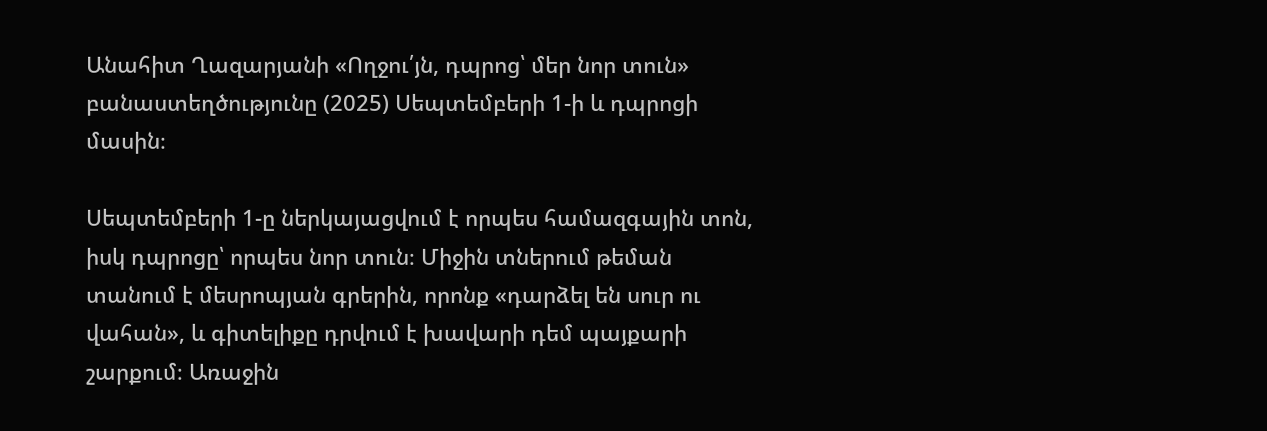Անահիտ Ղազարյանի «Ողջու՛յն, դպրոց՝ մեր նոր տուն» բանաստեղծությունը (2025) Սեպտեմբերի 1-ի և դպրոցի մասին։

Սեպտեմբերի 1-ը ներկայացվում է որպես համազգային տոն, իսկ դպրոցը՝ որպես նոր տուն։ Միջին տներում թեման տանում է մեսրոպյան գրերին, որոնք «դարձել են սուր ու վահան», և գիտելիքը դրվում է խավարի դեմ պայքարի շարքում։ Առաջին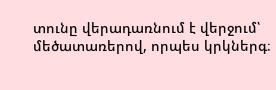տունը վերադառնում է վերջում՝ մեծատառերով, որպես կրկներգ։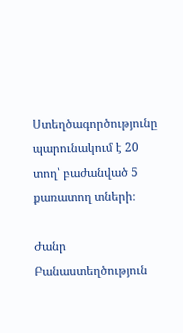Ստեղծագործությունը պարունակում է 20 տող՝ բաժանված 5 քառատող տների։

Ժանր Բանաստեղծություն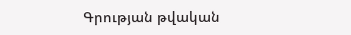Գրության թվական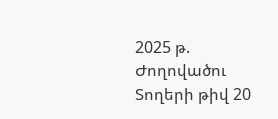2025 թ.
Ժողովածու
Տողերի թիվ 20